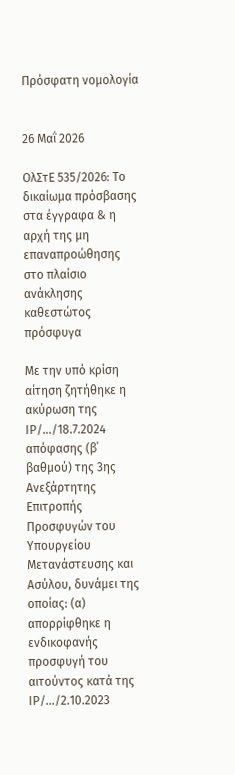Πρόσφατη νομολογία


26 Μαΐ 2026

ΟλΣτΕ 535/2026: Το δικαίωμα πρόσβασης στα έγγραφα & η αρχή της μη επαναπροώθησης στο πλαίσιο ανάκλησης καθεστώτος πρόσφυγα

Με την υπό κρίση αίτηση ζητήθηκε η ακύρωση της ΙΡ/…/18.7.2024 απόφασης (β΄ βαθμού) της 3ης Ανεξάρτητης Επιτροπής Προσφυγών του Υπουργείου Μετανάστευσης και Ασύλου, δυνάμει της οποίας: (α) απορρίφθηκε η ενδικοφανής προσφυγή του αιτούντος κατά της ΙΡ/…/2.10.2023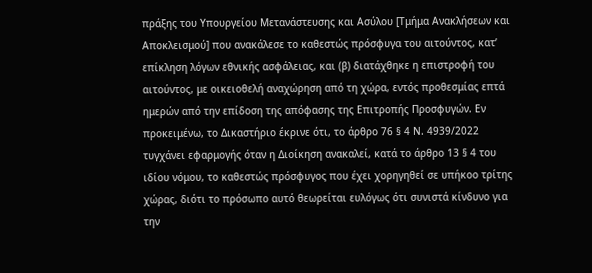πράξης του Υπουργείου Μετανάστευσης και Ασύλου [Τμήμα Ανακλήσεων και Αποκλεισμού] που ανακάλεσε το καθεστώς πρόσφυγα του αιτούντος, κατ’ επίκληση λόγων εθνικής ασφάλειας, και (β) διατάχθηκε η επιστροφή του αιτούντος, με οικειοθελή αναχώρηση από τη χώρα, εντός προθεσμίας επτά ημερών από την επίδοση της απόφασης της Επιτροπής Προσφυγών. Εν προκειμένω, το Δικαστήριο έκρινε ότι, το άρθρο 76 § 4 Ν. 4939/2022 τυγχάνει εφαρμογής όταν η Διοίκηση ανακαλεί, κατά το άρθρο 13 § 4 του ιδίου νόμου, το καθεστώς πρόσφυγος που έχει χορηγηθεί σε υπήκοο τρίτης χώρας, διότι το πρόσωπο αυτό θεωρείται ευλόγως ότι συνιστά κίνδυνο για την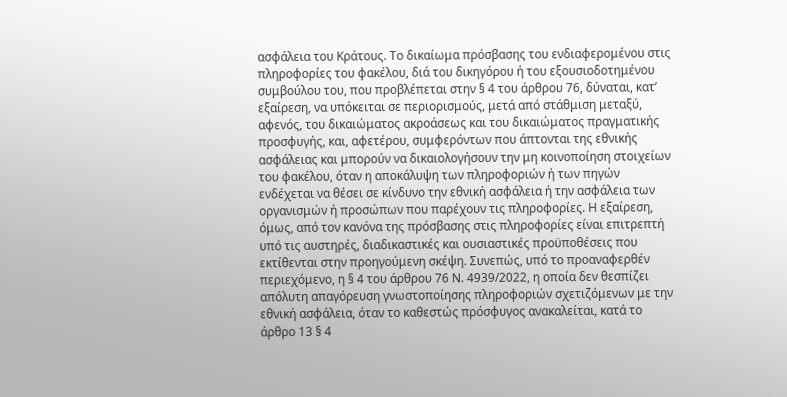ασφάλεια του Κράτους. Το δικαίωμα πρόσβασης του ενδιαφερομένου στις πληροφορίες του φακέλου, διά του δικηγόρου ή του εξουσιοδοτημένου συμβούλου του, που προβλέπεται στην § 4 του άρθρου 76, δύναται, κατ’ εξαίρεση, να υπόκειται σε περιορισμούς, μετά από στάθμιση μεταξύ, αφενός, του δικαιώματος ακροάσεως και του δικαιώματος πραγματικής προσφυγής, και, αφετέρου, συμφερόντων που άπτονται της εθνικής ασφάλειας και μπορούν να δικαιολογήσουν την μη κοινοποίηση στοιχείων του φακέλου, όταν η αποκάλυψη των πληροφοριών ή των πηγών ενδέχεται να θέσει σε κίνδυνο την εθνική ασφάλεια ή την ασφάλεια των οργανισμών ή προσώπων που παρέχουν τις πληροφορίες. Η εξαίρεση, όμως, από τον κανόνα της πρόσβασης στις πληροφορίες είναι επιτρεπτή υπό τις αυστηρές, διαδικαστικές και ουσιαστικές προϋποθέσεις που εκτίθενται στην προηγούμενη σκέψη. Συνεπώς, υπό το προαναφερθέν περιεχόμενο, η § 4 του άρθρου 76 Ν. 4939/2022, η οποία δεν θεσπίζει απόλυτη απαγόρευση γνωστοποίησης πληροφοριών σχετιζόμενων με την εθνική ασφάλεια, όταν το καθεστώς πρόσφυγος ανακαλείται, κατά το άρθρο 13 § 4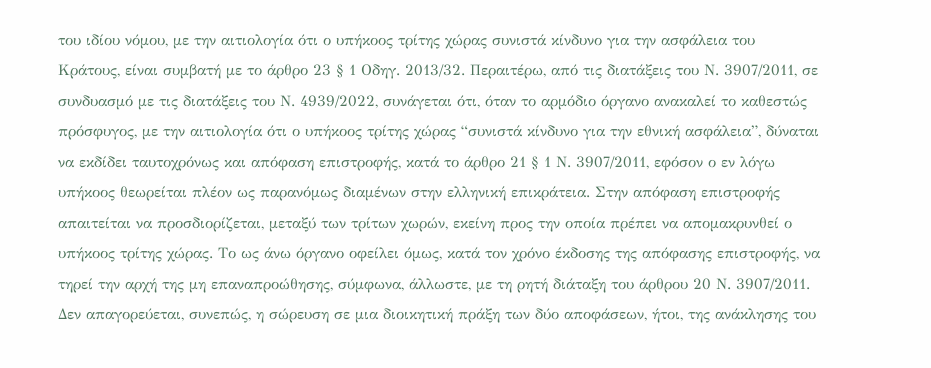του ιδίου νόμου, με την αιτιολογία ότι ο υπήκοος τρίτης χώρας συνιστά κίνδυνο για την ασφάλεια του Κράτους, είναι συμβατή με το άρθρο 23 § 1 Οδηγ. 2013/32. Περαιτέρω, από τις διατάξεις του Ν. 3907/2011, σε συνδυασμό με τις διατάξεις του Ν. 4939/2022, συνάγεται ότι, όταν το αρμόδιο όργανο ανακαλεί το καθεστώς πρόσφυγος, με την αιτιολογία ότι ο υπήκοος τρίτης χώρας “συνιστά κίνδυνο για την εθνική ασφάλεια”, δύναται να εκδίδει ταυτοχρόνως και απόφαση επιστροφής, κατά το άρθρο 21 § 1 Ν. 3907/2011, εφόσον ο εν λόγω υπήκοος θεωρείται πλέον ως παρανόμως διαμένων στην ελληνική επικράτεια. Στην απόφαση επιστροφής απαιτείται να προσδιορίζεται, μεταξύ των τρίτων χωρών, εκείνη προς την οποία πρέπει να απομακρυνθεί ο υπήκοος τρίτης χώρας. Το ως άνω όργανο οφείλει όμως, κατά τον χρόνο έκδοσης της απόφασης επιστροφής, να τηρεί την αρχή της μη επαναπροώθησης, σύμφωνα, άλλωστε, με τη ρητή διάταξη του άρθρου 20 Ν. 3907/2011. Δεν απαγορεύεται, συνεπώς, η σώρευση σε μια διοικητική πράξη των δύο αποφάσεων, ήτοι, της ανάκλησης του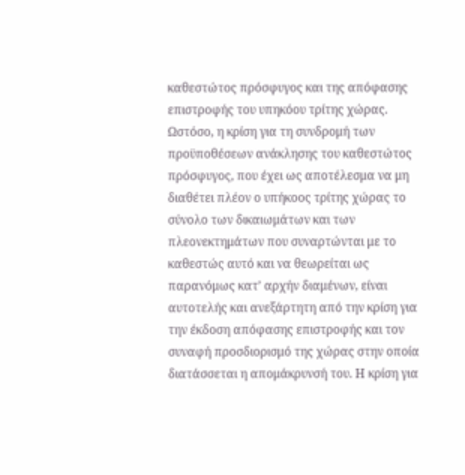καθεστώτος πρόσφυγος και της απόφασης επιστροφής του υπηκόου τρίτης χώρας. Ωστόσο, η κρίση για τη συνδρομή των προϋποθέσεων ανάκλησης του καθεστώτος πρόσφυγος, που έχει ως αποτέλεσμα να μη διαθέτει πλέον ο υπήκοος τρίτης χώρας το σύνολο των δικαιωμάτων και των πλεονεκτημάτων που συναρτώνται με το καθεστώς αυτό και να θεωρείται ως παρανόμως κατ’ αρχήν διαμένων, είναι αυτοτελής και ανεξάρτητη από την κρίση για την έκδοση απόφασης επιστροφής και τον συναφή προσδιορισμό της χώρας στην οποία διατάσσεται η απομάκρυνσή του. Η κρίση για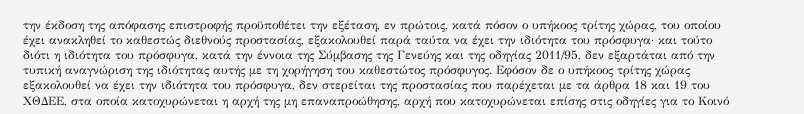την έκδοση της απόφασης επιστροφής προϋποθέτει την εξέταση, εν πρώτοις, κατά πόσον ο υπήκοος τρίτης χώρας, του οποίου έχει ανακληθεί το καθεστώς διεθνούς προστασίας, εξακολουθεί παρά ταύτα να έχει την ιδιότητα του πρόσφυγα· και τούτο διότι η ιδιότητα του πρόσφυγα, κατά την έννοια της Σύμβασης της Γενεύης και της οδηγίας 2011/95, δεν εξαρτάται από την τυπική αναγνώριση της ιδιότητας αυτής με τη χορήγηση του καθεστώτος πρόσφυγος. Εφόσον δε ο υπήκοος τρίτης χώρας εξακολουθεί να έχει την ιδιότητα του πρόσφυγα, δεν στερείται της προστασίας που παρέχεται με τα άρθρα 18 και 19 του ΧΘΔΕΕ, στα οποία κατοχυρώνεται η αρχή της μη επαναπροώθησης, αρχή που κατοχυρώνεται επίσης στις οδηγίες για το Κοινό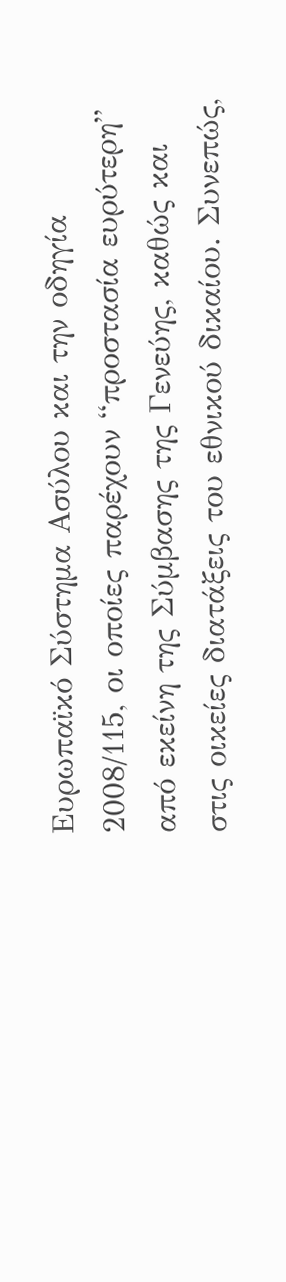Ευρωπαϊκό Σύστημα Ασύλου και την οδηγία 2008/115, οι οποίες παρέχουν “προστασία ευρύτερη” από εκείνη της Σύμβασης της Γενεύης, καθώς και στις οικείες διατάξεις του εθνικού δικαίου. Συνεπώς,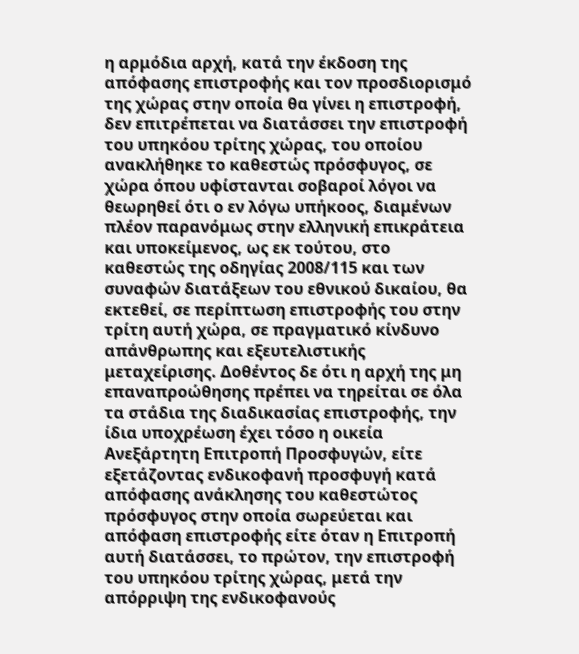η αρμόδια αρχή, κατά την έκδοση της απόφασης επιστροφής και τον προσδιορισμό της χώρας στην οποία θα γίνει η επιστροφή, δεν επιτρέπεται να διατάσσει την επιστροφή του υπηκόου τρίτης χώρας, του οποίου ανακλήθηκε το καθεστώς πρόσφυγος, σε χώρα όπου υφίστανται σοβαροί λόγοι να θεωρηθεί ότι ο εν λόγω υπήκοος, διαμένων πλέον παρανόμως στην ελληνική επικράτεια και υποκείμενος, ως εκ τούτου, στο καθεστώς της οδηγίας 2008/115 και των συναφών διατάξεων του εθνικού δικαίου, θα εκτεθεί, σε περίπτωση επιστροφής του στην τρίτη αυτή χώρα, σε πραγματικό κίνδυνο απάνθρωπης και εξευτελιστικής μεταχείρισης. Δοθέντος δε ότι η αρχή της μη επαναπροώθησης πρέπει να τηρείται σε όλα τα στάδια της διαδικασίας επιστροφής, την ίδια υποχρέωση έχει τόσο η οικεία Ανεξάρτητη Επιτροπή Προσφυγών, είτε εξετάζοντας ενδικοφανή προσφυγή κατά απόφασης ανάκλησης του καθεστώτος πρόσφυγος στην οποία σωρεύεται και απόφαση επιστροφής είτε όταν η Επιτροπή αυτή διατάσσει, το πρώτον, την επιστροφή του υπηκόου τρίτης χώρας, μετά την απόρριψη της ενδικοφανούς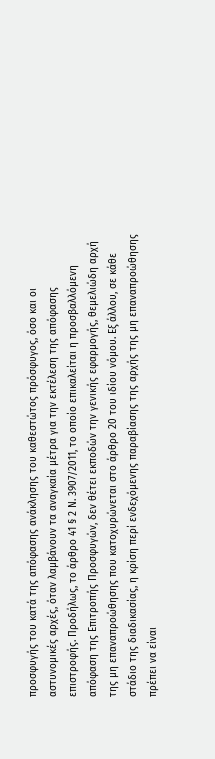προσφυγής του κατά της απόφασης ανάκλησης του καθεστώτος πρόσφυγος, όσο και οι αστυνομικές αρχές, όταν λαμβάνουν τα αναγκαία μέτρα για την εκτέλεση της απόφασης επιστροφής. Προδήλως, το άρθρο 41 § 2 Ν. 3907/2011, το οποίο επικαλείται η προσβαλλόμενη απόφαση της Επιτροπής Προσφυγών, δεν θέτει εκποδών την γενικής εφαρμογής, θεμελιώδη αρχή της μη επαναπροώθησης που κατοχυρώνεται στο άρθρο 20 του ιδίου νόμου. Εξ άλλου, σε κάθε στάδιο της διαδικασίας, η κρίση περί ενδεχόμενης παραβίασης της αρχής της μη επαναπροώθησης πρέπει να είναι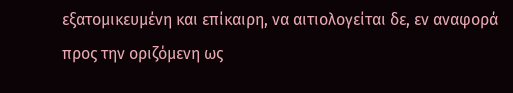εξατομικευμένη και επίκαιρη, να αιτιολογείται δε, εν αναφορά προς την οριζόμενη ως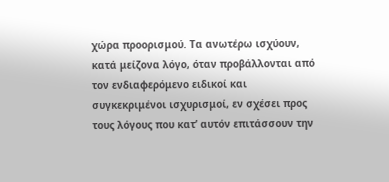χώρα προορισμού. Τα ανωτέρω ισχύουν, κατά μείζονα λόγο, όταν προβάλλονται από τον ενδιαφερόμενο ειδικοί και συγκεκριμένοι ισχυρισμοί, εν σχέσει προς τους λόγους που κατ’ αυτόν επιτάσσουν την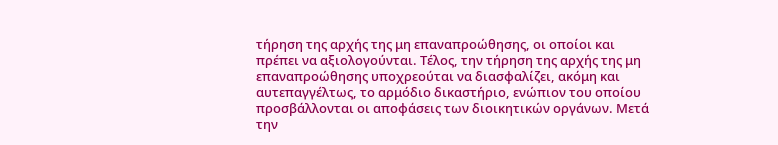τήρηση της αρχής της μη επαναπροώθησης, οι οποίοι και πρέπει να αξιολογούνται. Τέλος, την τήρηση της αρχής της μη επαναπροώθησης υποχρεούται να διασφαλίζει, ακόμη και αυτεπαγγέλτως, το αρμόδιο δικαστήριο, ενώπιον του οποίου προσβάλλονται οι αποφάσεις των διοικητικών οργάνων. Μετά την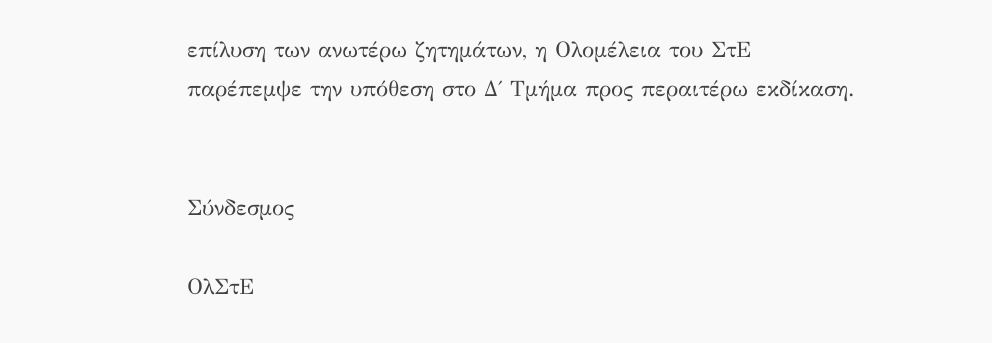επίλυση των ανωτέρω ζητημάτων, η Ολομέλεια του ΣτΕ παρέπεμψε την υπόθεση στο Δ΄ Τμήμα προς περαιτέρω εκδίκαση.


Σύνδεσμος

ΟλΣτΕ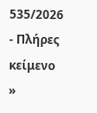535/2026 - Πλήρες κείμενο »